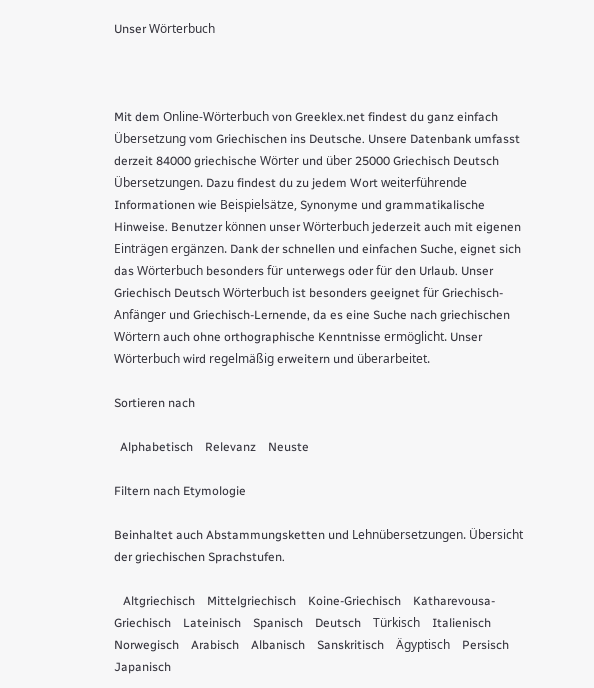Unser Wörterbuch



Mit dem Online-Wörterbuch von Greeklex.net findest du ganz einfach Übersetzung vom Griechischen ins Deutsche. Unsere Datenbank umfasst derzeit 84000 griechische Wörter und über 25000 Griechisch Deutsch Übersetzungen. Dazu findest du zu jedem Wort weiterführende Informationen wie Beispielsätze, Synonyme und grammatikalische Hinweise. Benutzer können unser Wörterbuch jederzeit auch mit eigenen Einträgen ergänzen. Dank der schnellen und einfachen Suche, eignet sich das Wörterbuch besonders für unterwegs oder für den Urlaub. Unser Griechisch Deutsch Wörterbuch ist besonders geeignet für Griechisch-Anfänger und Griechisch-Lernende, da es eine Suche nach griechischen Wörtern auch ohne orthographische Kenntnisse ermöglicht. Unser Wörterbuch wird regelmäßig erweitern und überarbeitet.

Sortieren nach

  Alphabetisch    Relevanz    Neuste

Filtern nach Etymologie

Beinhaltet auch Abstammungsketten und Lehnübersetzungen. Übersicht der griechischen Sprachstufen.

   Altgriechisch    Mittelgriechisch    Koine-Griechisch    Katharevousa-Griechisch    Lateinisch    Spanisch    Deutsch    Türkisch    Italienisch    Norwegisch    Arabisch    Albanisch    Sanskritisch    Ägyptisch    Persisch    Japanisch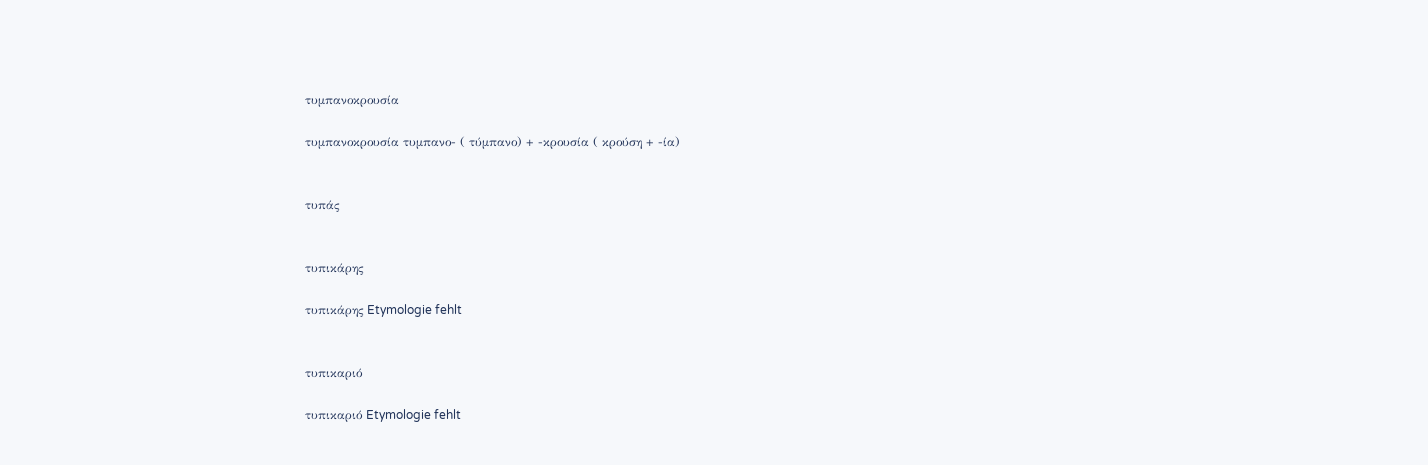τυμπανοκρουσία

τυμπανοκρουσία τυμπανο- ( τύμπανο) + -κρουσία ( κρούση + -ία)


τυπάς


τυπικάρης

τυπικάρης Etymologie fehlt


τυπικαριό

τυπικαριό Etymologie fehlt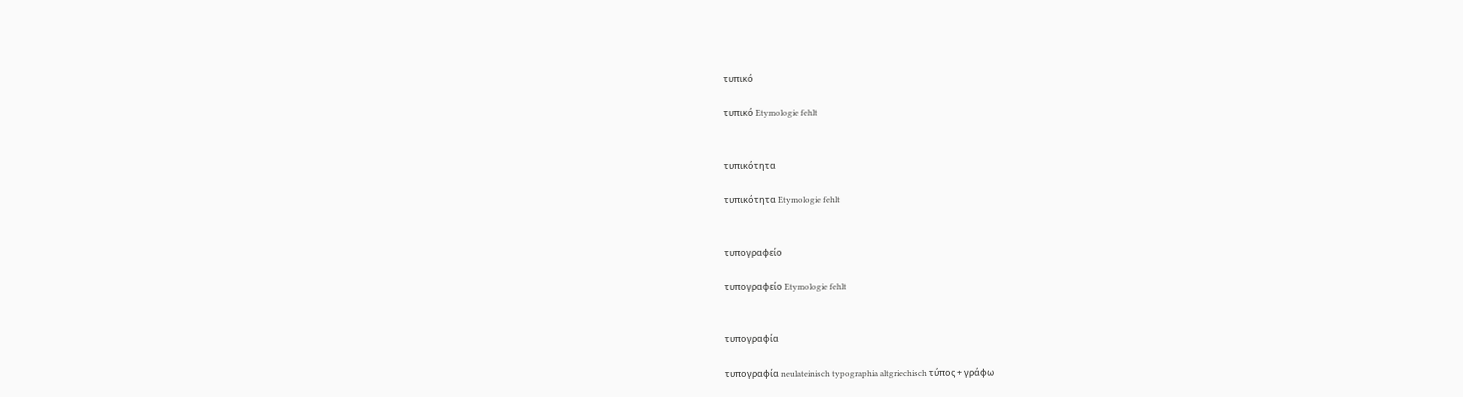τυπικό

τυπικό Etymologie fehlt


τυπικότητα

τυπικότητα Etymologie fehlt


τυπογραφείο

τυπογραφείο Etymologie fehlt


τυπογραφία

τυπογραφία neulateinisch typographia altgriechisch τύπος + γράφω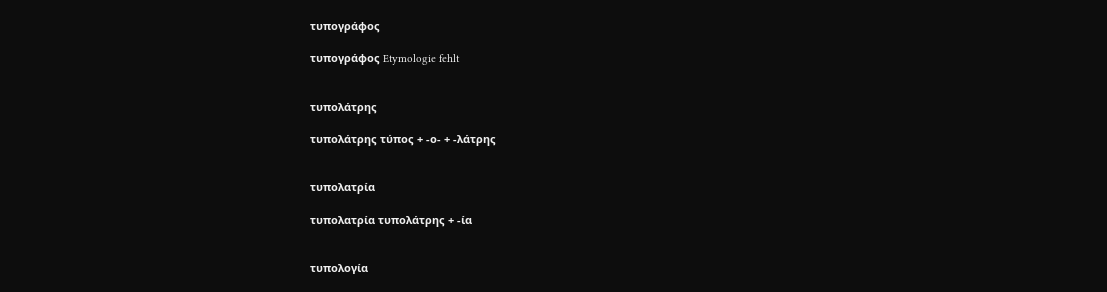τυπογράφος

τυπογράφος Etymologie fehlt


τυπολάτρης

τυπολάτρης τύπος + -ο- + -λάτρης


τυπολατρία

τυπολατρία τυπολάτρης + -ία


τυπολογία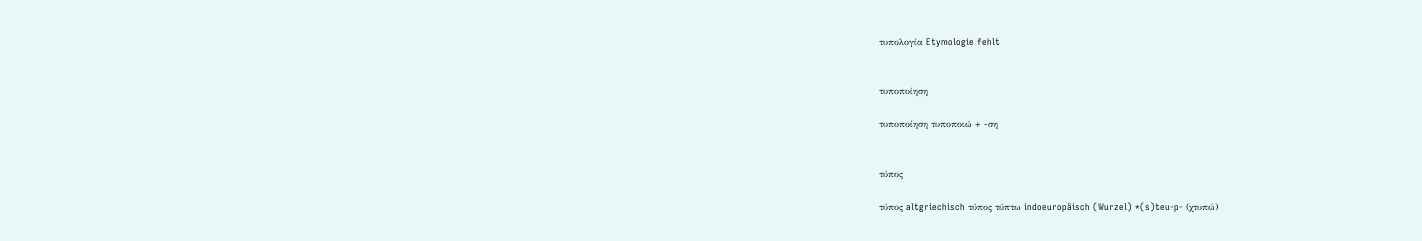τυπολογία Etymologie fehlt


τυποποίηση

τυποποίηση τυποποιώ + -ση


τύπος

τύπος altgriechisch τύπος τύπτω indoeuropäisch (Wurzel) *(s)teu-p- (χτυπώ)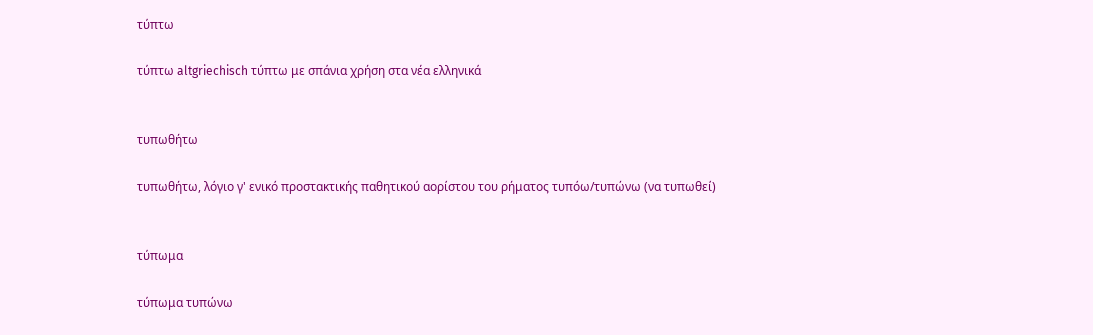τύπτω

τύπτω altgriechisch τύπτω με σπάνια χρήση στα νέα ελληνικά


τυπωθήτω

τυπωθήτω, λόγιο γ' ενικό προστακτικής παθητικού αορίστου του ρήματος τυπόω/τυπώνω (να τυπωθεί)


τύπωμα

τύπωμα τυπώνω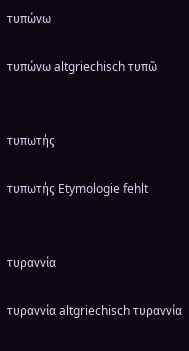τυπώνω

τυπώνω altgriechisch τυπῶ


τυπωτής

τυπωτής Etymologie fehlt


τυραννία

τυραννία altgriechisch τυραννία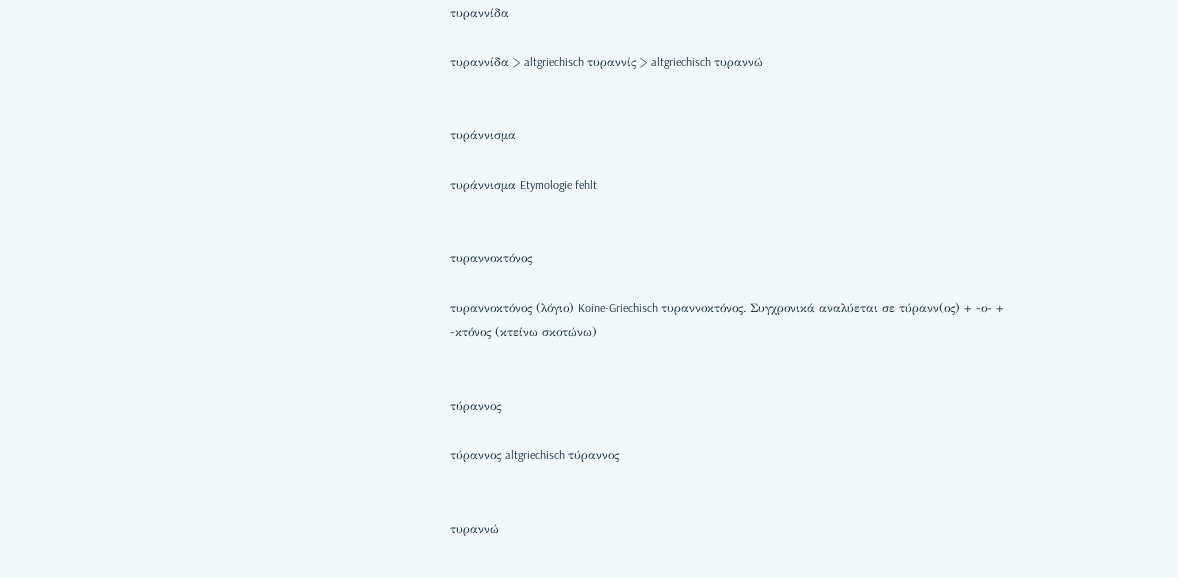τυραννίδα

τυραννίδα > altgriechisch τυραννίς > altgriechisch τυραννώ


τυράννισμα

τυράννισμα Etymologie fehlt


τυραννοκτόνος

τυραννοκτόνος (λόγιο) Koine-Griechisch τυραννοκτόνος. Συγχρονικά αναλύεται σε τύρανν(ος) + -ο- + -κτόνος (κτείνω σκοτώνω)


τύραννος

τύραννος altgriechisch τύραννος


τυραννώ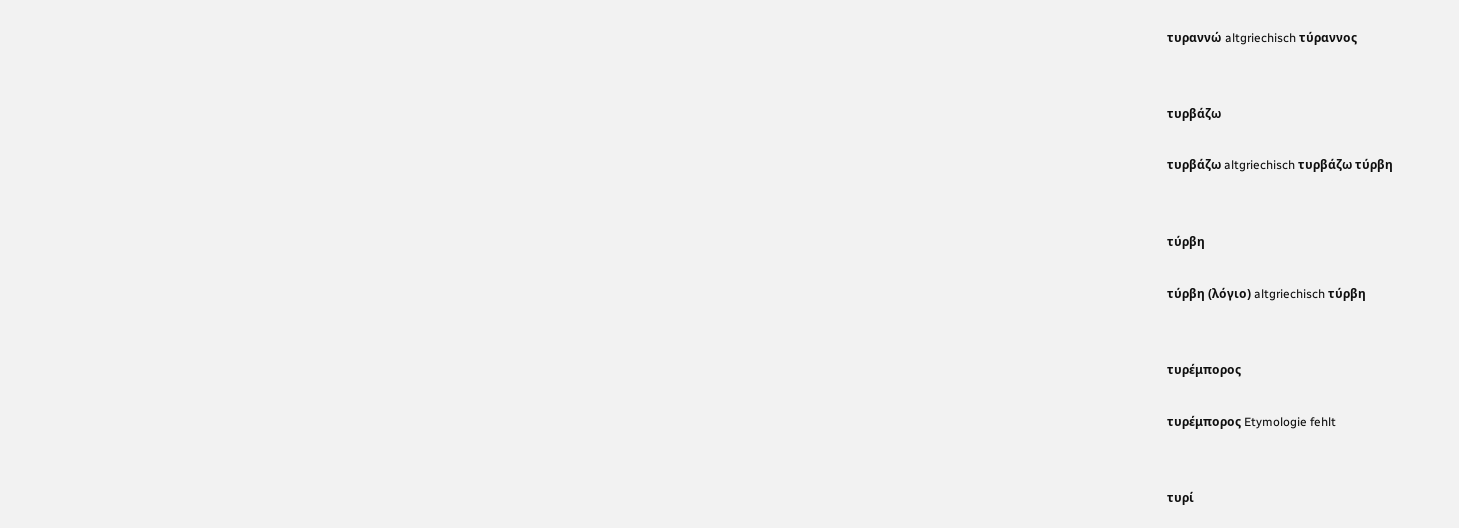τυραννώ altgriechisch τύραννος


τυρβάζω

τυρβάζω altgriechisch τυρβάζω τύρβη


τύρβη

τύρβη (λόγιο) altgriechisch τύρβη


τυρέμπορος

τυρέμπορος Etymologie fehlt


τυρί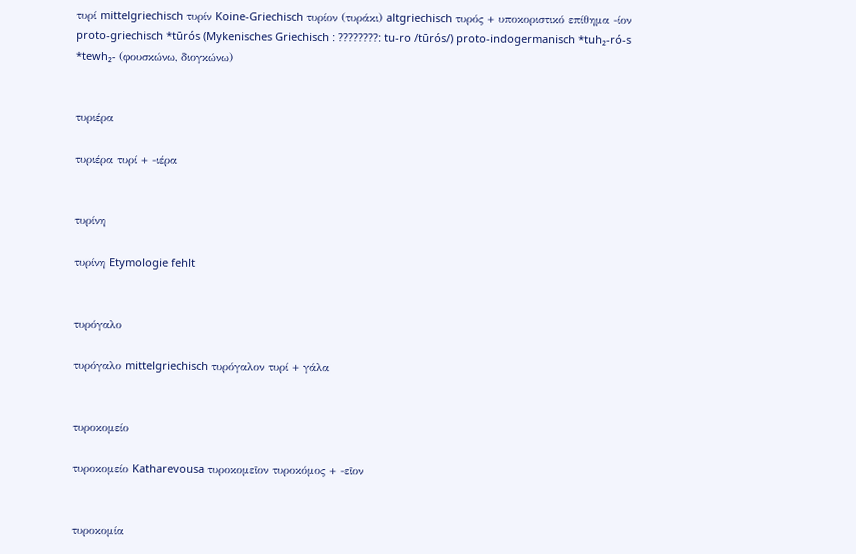τυρί mittelgriechisch τυρίν Koine-Griechisch τυρίον (τυράκι) altgriechisch τυρός + υποκοριστικό επίθημα -ίον proto-griechisch *tūrós (Mykenisches Griechisch : ????????: tu-ro /tūrós/) proto-indogermanisch *tuh₂-ró-s *tewh₂- (φουσκώνω, διογκώνω)


τυριέρα

τυριέρα τυρί + -ιέρα


τυρίνη

τυρίνη Etymologie fehlt


τυρόγαλο

τυρόγαλο mittelgriechisch τυρόγαλον τυρί + γάλα


τυροκομείο

τυροκομείο Katharevousa τυροκομεῖον τυροκόμος + -εῖον


τυροκομία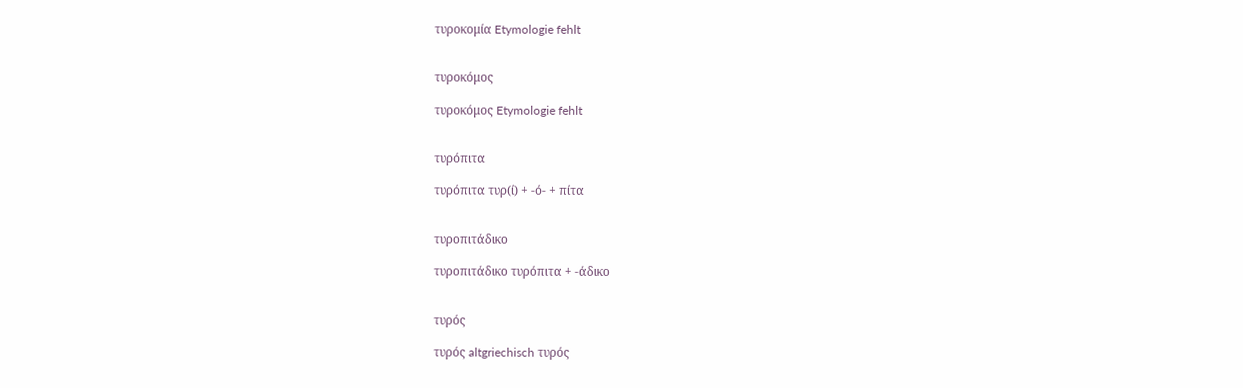τυροκομία Etymologie fehlt


τυροκόμος

τυροκόμος Etymologie fehlt


τυρόπιτα

τυρόπιτα τυρ(ί) + -ό- + πίτα


τυροπιτάδικο

τυροπιτάδικο τυρόπιτα + -άδικο


τυρός

τυρός altgriechisch τυρός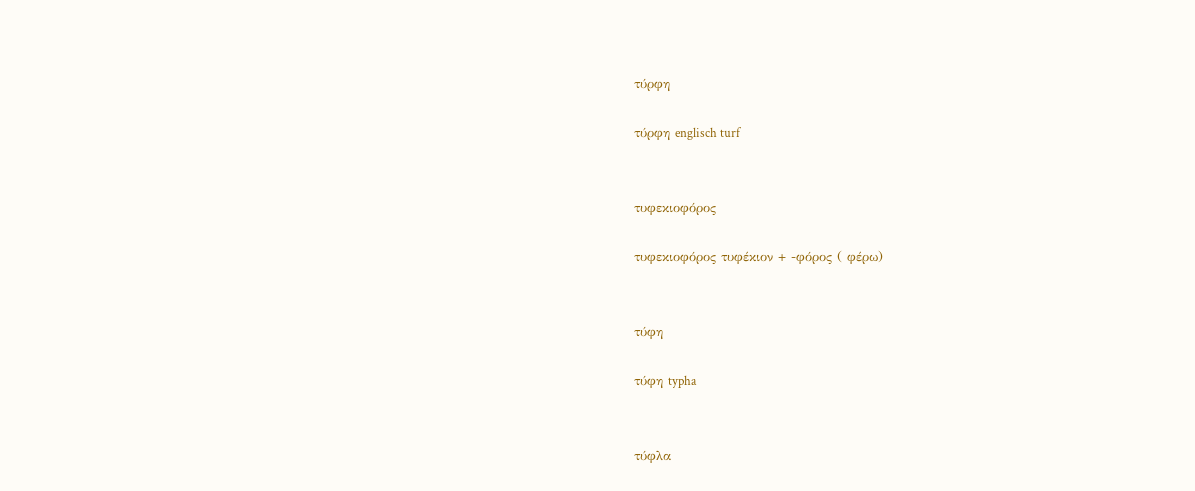τύρφη

τύρφη englisch turf


τυφεκιοφόρος

τυφεκιοφόρος τυφέκιον + -φόρος ( φέρω)


τύφη

τύφη typha


τύφλα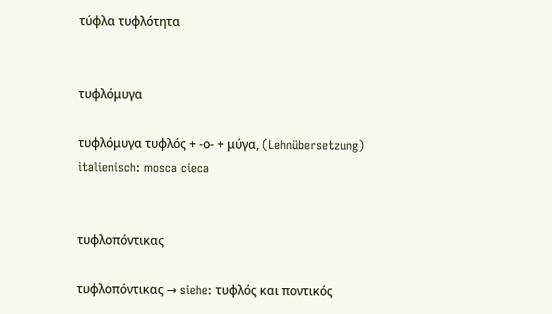τύφλα τυφλότητα


τυφλόμυγα

τυφλόμυγα τυφλός + -ο- + μύγα, (Lehnübersetzung) italienisch: mosca cieca


τυφλοπόντικας

τυφλοπόντικας → siehe: τυφλός και ποντικός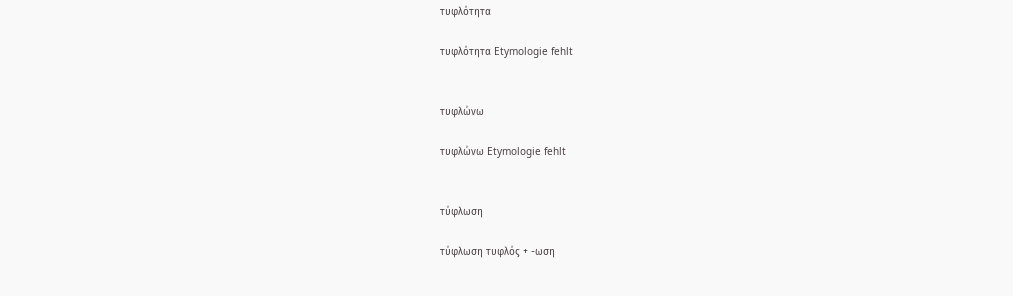τυφλότητα

τυφλότητα Etymologie fehlt


τυφλώνω

τυφλώνω Etymologie fehlt


τύφλωση

τύφλωση τυφλός + -ωση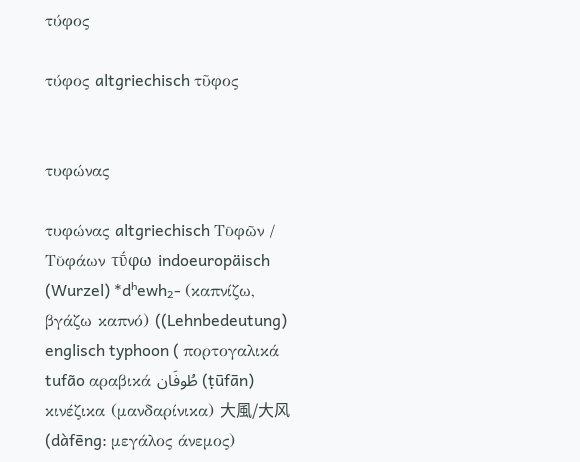τύφος

τύφος altgriechisch τῦφος


τυφώνας

τυφώνας altgriechisch Τῡφῶν / Τῠφάων τῡ́φω indoeuropäisch (Wurzel) *dʰewh₂- (καπνίζω, βγάζω καπνό) ((Lehnbedeutung) englisch typhoon ( πορτογαλικά tufão αραβικά طُوفَان (ṭūfān) κινέζικα (μανδαρίνικα) 大風/大风 (dàfēng: μεγάλος άνεμος)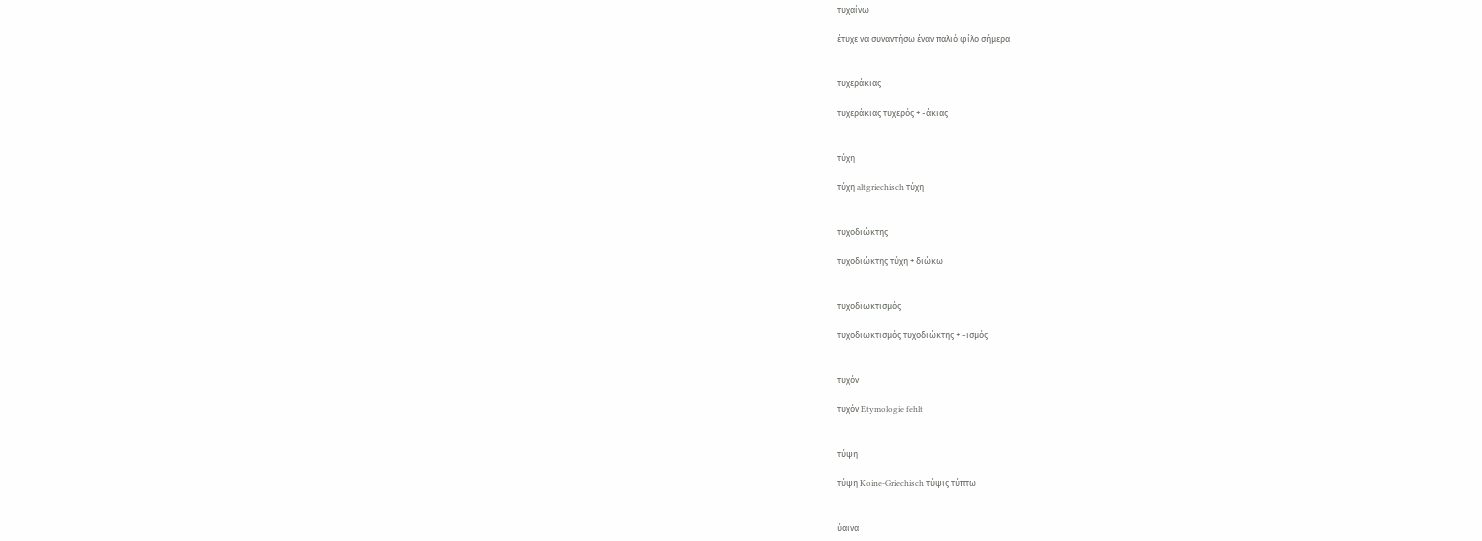τυχαίνω

έτυχε να συναντήσω έναν παλιό φίλο σήμερα


τυχεράκιας

τυχεράκιας τυχερός + -άκιας


τύχη

τύχη altgriechisch τύχη


τυχοδιώκτης

τυχοδιώκτης τύχη + διώκω


τυχοδιωκτισμός

τυχοδιωκτισμός τυχοδιώκτης + -ισμός


τυχόν

τυχόν Etymologie fehlt


τύψη

τύψη Koine-Griechisch τύψις τύπτω


ύαινα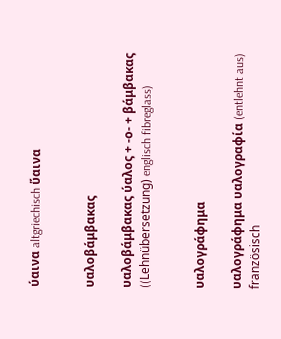ύαινα altgriechisch ὕαινα


υαλοβάμβακας

υαλοβάμβακας ύαλος + -ο- + βάμβακας ((Lehnübersetzung) englisch fibreglass)


υαλογράφημα

υαλογράφημα υαλογραφία (entlehnt aus) französisch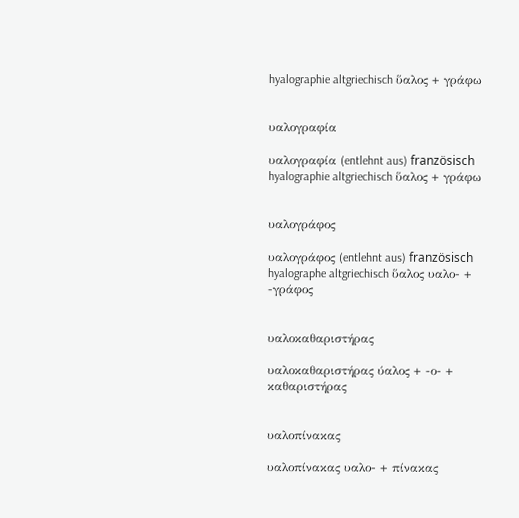hyalographie altgriechisch ὕαλος + γράφω


υαλογραφία

υαλογραφία (entlehnt aus) französisch hyalographie altgriechisch ὕαλος + γράφω


υαλογράφος

υαλογράφος (entlehnt aus) französisch hyalographe altgriechisch ὕαλος υαλο- + -γράφος


υαλοκαθαριστήρας

υαλοκαθαριστήρας ύαλος + -ο- + καθαριστήρας


υαλοπίνακας

υαλοπίνακας υαλο- + πίνακας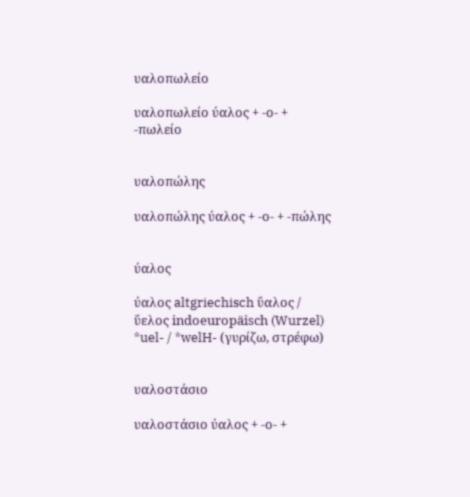υαλοπωλείο

υαλοπωλείο ύαλος + -ο- + -πωλείο


υαλοπώλης

υαλοπώλης ύαλος + -ο- + -πώλης


ύαλος

ύαλος altgriechisch ὕαλος / ὕελος indoeuropäisch (Wurzel) *uel- / *welH- (γυρίζω, στρέφω)


υαλοστάσιο

υαλοστάσιο ύαλος + -ο- +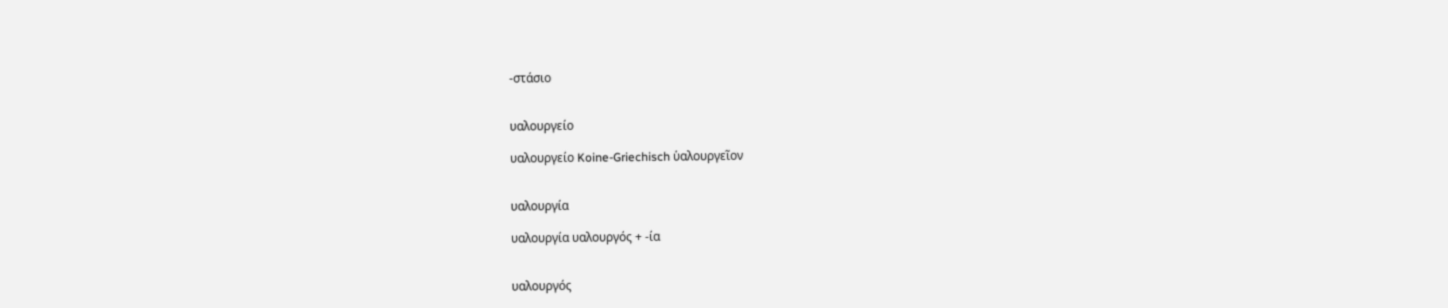-στάσιο


υαλουργείο

υαλουργείο Koine-Griechisch ὑαλουργεῖον


υαλουργία

υαλουργία υαλουργός + -ία


υαλουργός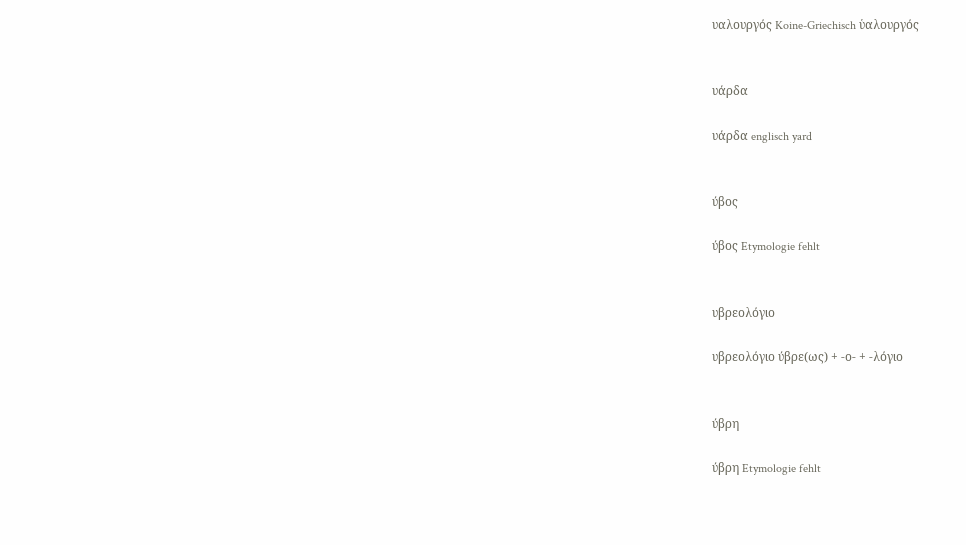υαλουργός Koine-Griechisch ὑαλουργός


υάρδα

υάρδα englisch yard


ύβος

ύβος Etymologie fehlt


υβρεολόγιο

υβρεολόγιο ύβρε(ως) + -ο- + -λόγιο


ύβρη

ύβρη Etymologie fehlt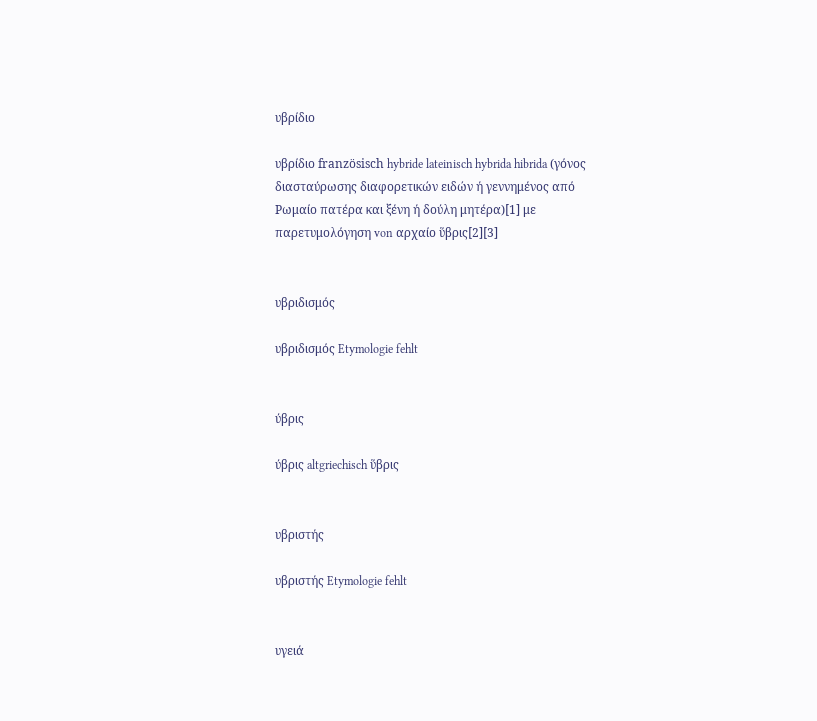υβρίδιο

υβρίδιο französisch hybride lateinisch hybrida hibrida (γόνος διασταύρωσης διαφορετικών ειδών ή γεννημένος από Ρωμαίο πατέρα και ξένη ή δούλη μητέρα)[1] με παρετυμολόγηση von αρχαίο ὕβρις[2][3]


υβριδισμός

υβριδισμός Etymologie fehlt


ύβρις

ύβρις altgriechisch ὕβρις


υβριστής

υβριστής Etymologie fehlt


υγειά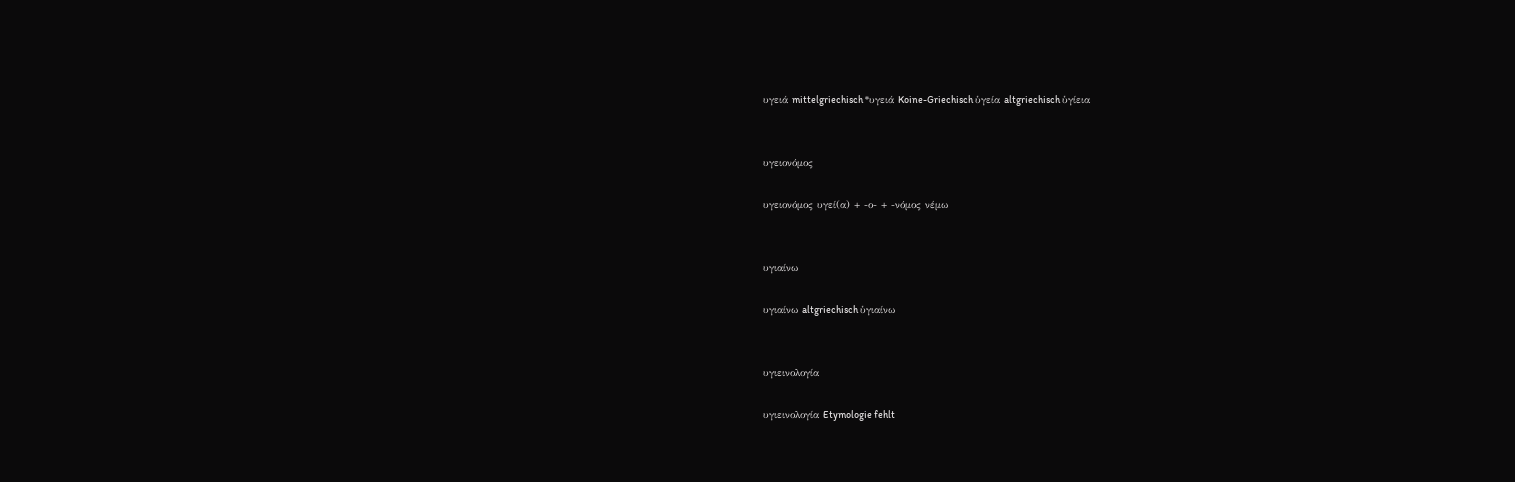υγειά mittelgriechisch *υγειά Koine-Griechisch ὑγεία altgriechisch ὑγίεια


υγειονόμος

υγειονόμος υγεί(α) + -ο- + -νόμος νέμω


υγιαίνω

υγιαίνω altgriechisch ὑγιαίνω


υγιεινολογία

υγιεινολογία Etymologie fehlt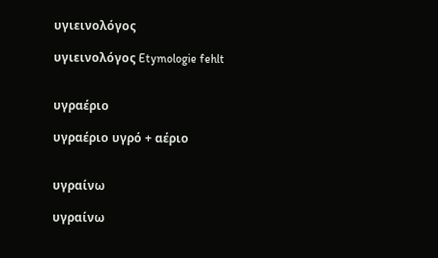υγιεινολόγος

υγιεινολόγος Etymologie fehlt


υγραέριο

υγραέριο υγρό + αέριο


υγραίνω

υγραίνω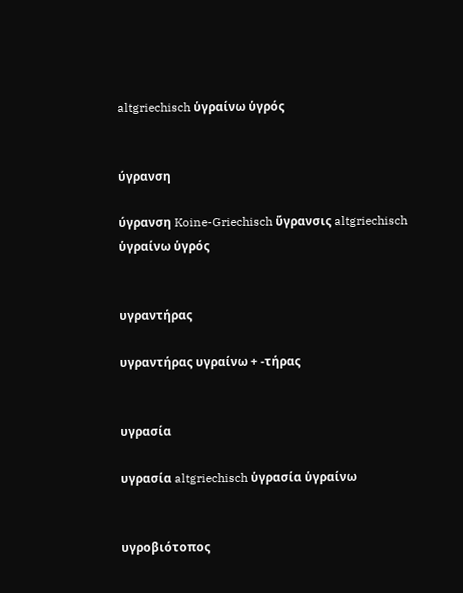altgriechisch ὑγραίνω ὑγρός


ύγρανση

ύγρανση Koine-Griechisch ὕγρανσις altgriechisch ὑγραίνω ὑγρός


υγραντήρας

υγραντήρας υγραίνω + -τήρας


υγρασία

υγρασία altgriechisch ὑγρασία ὑγραίνω


υγροβιότοπος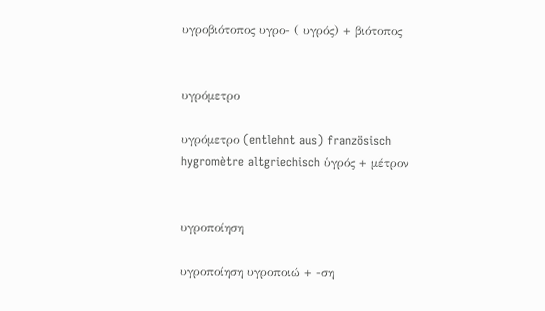υγροβιότοπος υγρο- ( υγρός) + βιότοπος


υγρόμετρο

υγρόμετρο (entlehnt aus) französisch hygromètre altgriechisch ὑγρός + μέτρον


υγροποίηση

υγροποίηση υγροποιώ + -ση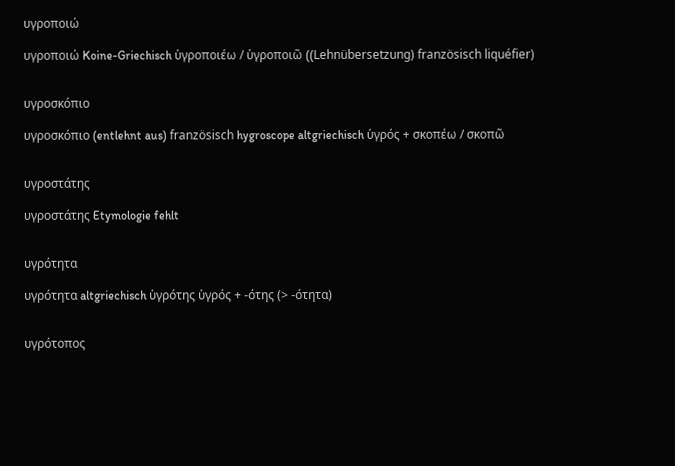υγροποιώ

υγροποιώ Koine-Griechisch ὑγροποιέω / ὑγροποιῶ ((Lehnübersetzung) französisch liquéfier)


υγροσκόπιο

υγροσκόπιο (entlehnt aus) französisch hygroscope altgriechisch ὑγρός + σκοπέω / σκοπῶ


υγροστάτης

υγροστάτης Etymologie fehlt


υγρότητα

υγρότητα altgriechisch ὑγρότης ὑγρός + -ότης (> -ότητα)


υγρότοπος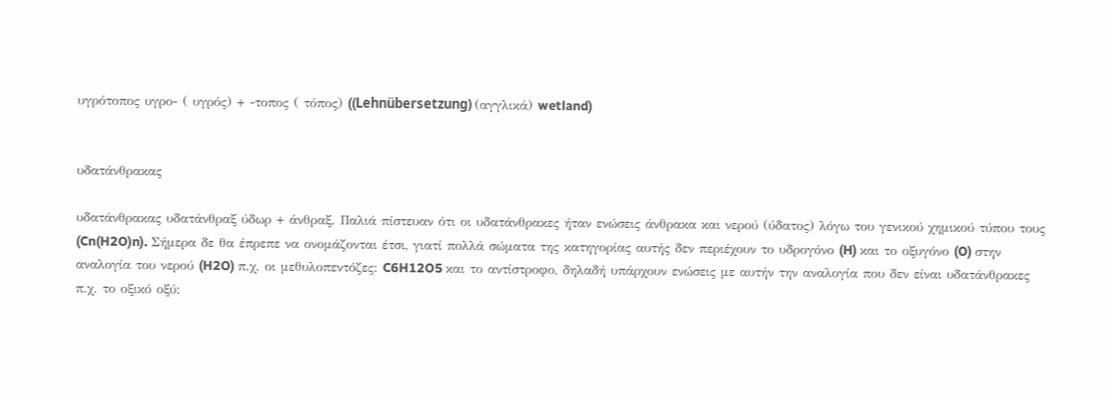υγρότοπος υγρο- ( υγρός) + -τοπος ( τόπος) ((Lehnübersetzung) (αγγλικά) wetland)


υδατάνθρακας

υδατάνθρακας υδατάνθραξ ύδωρ + άνθραξ. Παλιά πίστευαν ότι οι υδατάνθρακες ήταν ενώσεις άνθρακα και νερού (ύδατος) λόγω του γενικού χημικού τύπου τους (Cn(H2O)n). Σήμερα δε θα έπρεπε να ονομάζονται έτσι, γιατί πολλά σώματα της κατηγορίας αυτής δεν περιέχουν το υδρογόνο (H) και το οξυγόνο (O) στην αναλογία του νερού (H2O) π.χ. οι μεθυλοπεντόζες: C6H12O5 και το αντίστροφο, δηλαδή υπάρχουν ενώσεις με αυτήν την αναλογία που δεν είναι υδατάνθρακες π.χ. το οξικό οξύ: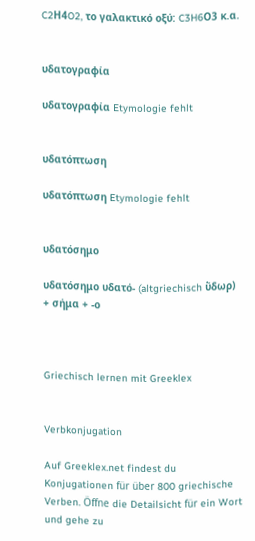C2Η4O2, το γαλακτικό οξύ: C3H6Ο3 κ.α.


υδατογραφία

υδατογραφία Etymologie fehlt


υδατόπτωση

υδατόπτωση Etymologie fehlt


υδατόσημο

υδατόσημο υδατό- (altgriechisch ὕδωρ) + σήμα + -ο



Griechisch lernen mit Greeklex


Verbkonjugation

Auf Greeklex.net findest du Konjugationen für über 800 griechische Verben. Öffne die Detailsicht für ein Wort und gehe zu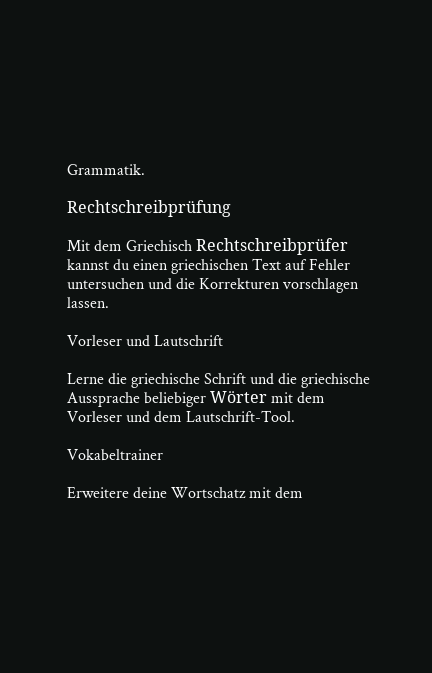Grammatik.

Rechtschreibprüfung

Mit dem Griechisch Rechtschreibprüfer kannst du einen griechischen Text auf Fehler untersuchen und die Korrekturen vorschlagen lassen.

Vorleser und Lautschrift

Lerne die griechische Schrift und die griechische Aussprache beliebiger Wörter mit dem Vorleser und dem Lautschrift-Tool.

Vokabeltrainer

Erweitere deine Wortschatz mit dem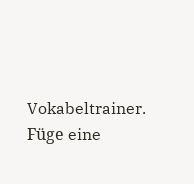Vokabeltrainer. Füge eine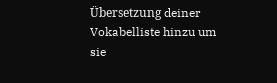Übersetzung deiner Vokabelliste hinzu um sie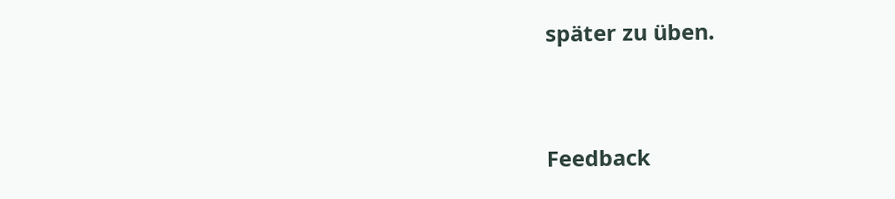später zu üben.


Feedback